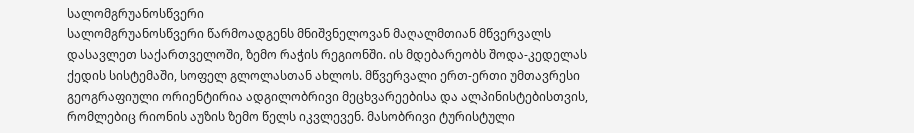სალომგრუანოსწვერი
სალომგრუანოსწვერი წარმოადგენს მნიშვნელოვან მაღალმთიან მწვერვალს დასავლეთ საქართველოში, ზემო რაჭის რეგიონში. ის მდებარეობს შოდა-კედელას ქედის სისტემაში, სოფელ გლოლასთან ახლოს. მწვერვალი ერთ-ერთი უმთავრესი გეოგრაფიული ორიენტირია ადგილობრივი მეცხვარეებისა და ალპინისტებისთვის, რომლებიც რიონის აუზის ზემო წელს იკვლევენ. მასობრივი ტურისტული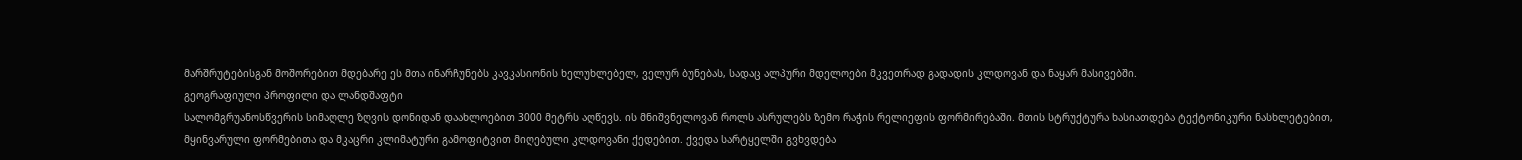მარშრუტებისგან მოშორებით მდებარე ეს მთა ინარჩუნებს კავკასიონის ხელუხლებელ, ველურ ბუნებას, სადაც ალპური მდელოები მკვეთრად გადადის კლდოვან და ნაყარ მასივებში.
გეოგრაფიული პროფილი და ლანდშაფტი
სალომგრუანოსწვერის სიმაღლე ზღვის დონიდან დაახლოებით 3000 მეტრს აღწევს. ის მნიშვნელოვან როლს ასრულებს ზემო რაჭის რელიეფის ფორმირებაში. მთის სტრუქტურა ხასიათდება ტექტონიკური ნასხლეტებით, მყინვარული ფორმებითა და მკაცრი კლიმატური გამოფიტვით მიღებული კლდოვანი ქედებით. ქვედა სარტყელში გვხვდება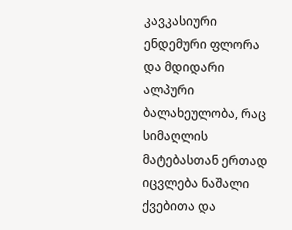კავკასიური ენდემური ფლორა და მდიდარი ალპური ბალახეულობა, რაც სიმაღლის მატებასთან ერთად იცვლება ნაშალი ქვებითა და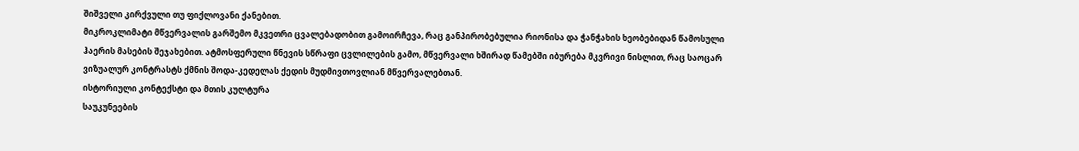შიშველი კირქვული თუ ფიქლოვანი ქანებით.
მიკროკლიმატი მწვერვალის გარშემო მკვეთრი ცვალებადობით გამოირჩევა, რაც განპირობებულია რიონისა და ჭანჭახის ხეობებიდან წამოსული ჰაერის მასების შეჯახებით. ატმოსფერული წნევის სწრაფი ცვლილების გამო, მწვერვალი ხშირად წამებში იბურება მკვრივი ნისლით, რაც საოცარ ვიზუალურ კონტრასტს ქმნის შოდა-კედელას ქედის მუდმივთოვლიან მწვერვალებთან.
ისტორიული კონტექსტი და მთის კულტურა
საუკუნეების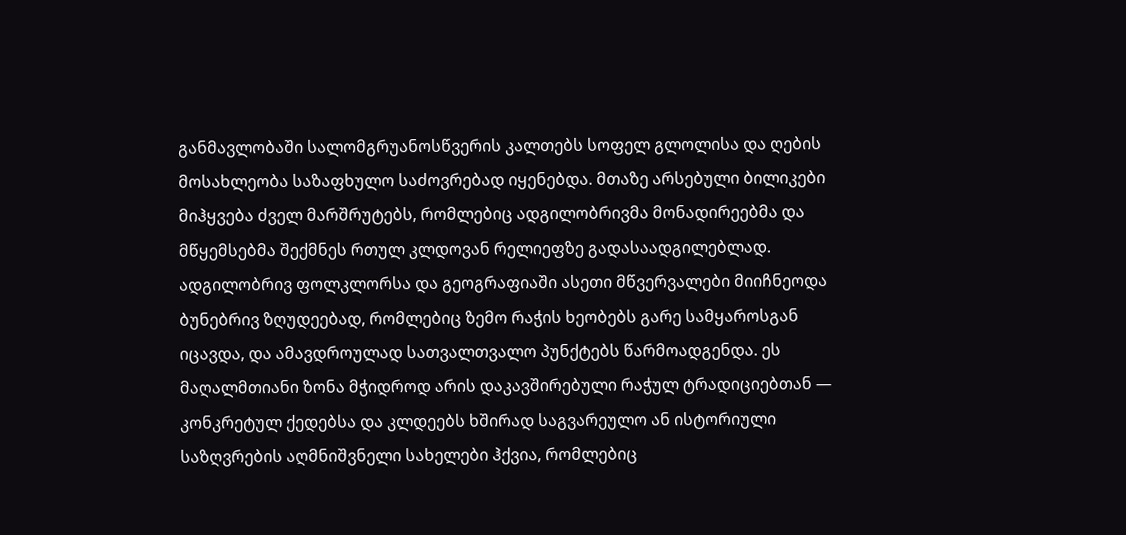განმავლობაში სალომგრუანოსწვერის კალთებს სოფელ გლოლისა და ღების მოსახლეობა საზაფხულო საძოვრებად იყენებდა. მთაზე არსებული ბილიკები მიჰყვება ძველ მარშრუტებს, რომლებიც ადგილობრივმა მონადირეებმა და მწყემსებმა შექმნეს რთულ კლდოვან რელიეფზე გადასაადგილებლად.
ადგილობრივ ფოლკლორსა და გეოგრაფიაში ასეთი მწვერვალები მიიჩნეოდა ბუნებრივ ზღუდეებად, რომლებიც ზემო რაჭის ხეობებს გარე სამყაროსგან იცავდა, და ამავდროულად სათვალთვალო პუნქტებს წარმოადგენდა. ეს მაღალმთიანი ზონა მჭიდროდ არის დაკავშირებული რაჭულ ტრადიციებთან — კონკრეტულ ქედებსა და კლდეებს ხშირად საგვარეულო ან ისტორიული საზღვრების აღმნიშვნელი სახელები ჰქვია, რომლებიც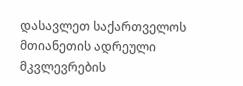დასავლეთ საქართველოს მთიანეთის ადრეული მკვლევრების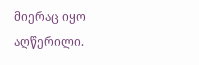მიერაც იყო აღწერილი.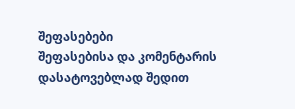შეფასებები
შეფასებისა და კომენტარის დასატოვებლად შედით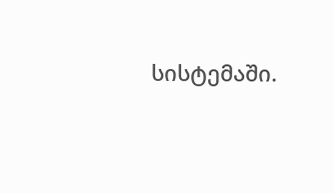სისტემაში.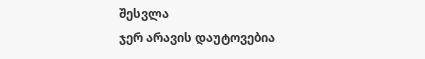შესვლა
ჯერ არავის დაუტოვებია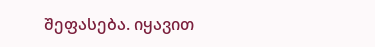შეფასება. იყავით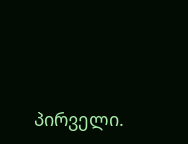პირველი.